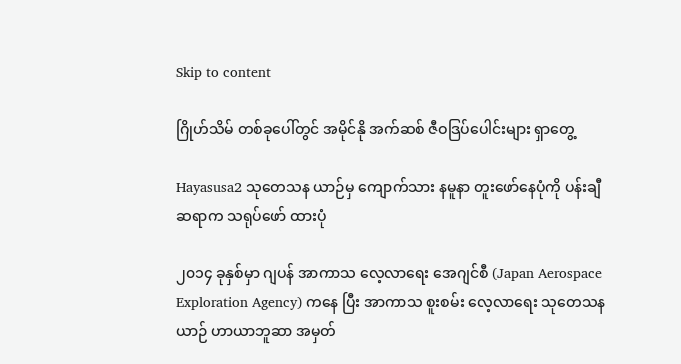Skip to content

ဂြိုဟ်သိမ် တစ်ခုပေါ်တွင် အမိုင်နို အက်ဆစ် ဇီဝဒြပ်ပေါင်းများ ရှာတွေ့

Hayasusa2 သုတေသန ယာဉ်မှ ကျောက်သား နမူနာ တူးဖော်နေပုံကို ပန်းချီ ဆရာက သရုပ်ဖော် ထားပုံ

၂၀၁၄ ခုနှစ်မှာ ဂျပန် အာကာသ လေ့လာရေး အေဂျင်စီ (Japan Aerospace Exploration Agency) ကနေ ပြီး အာကာသ စူးစမ်း လေ့လာရေး သုတေသန ယာဉ် ဟာယာဘူဆာ အမှတ်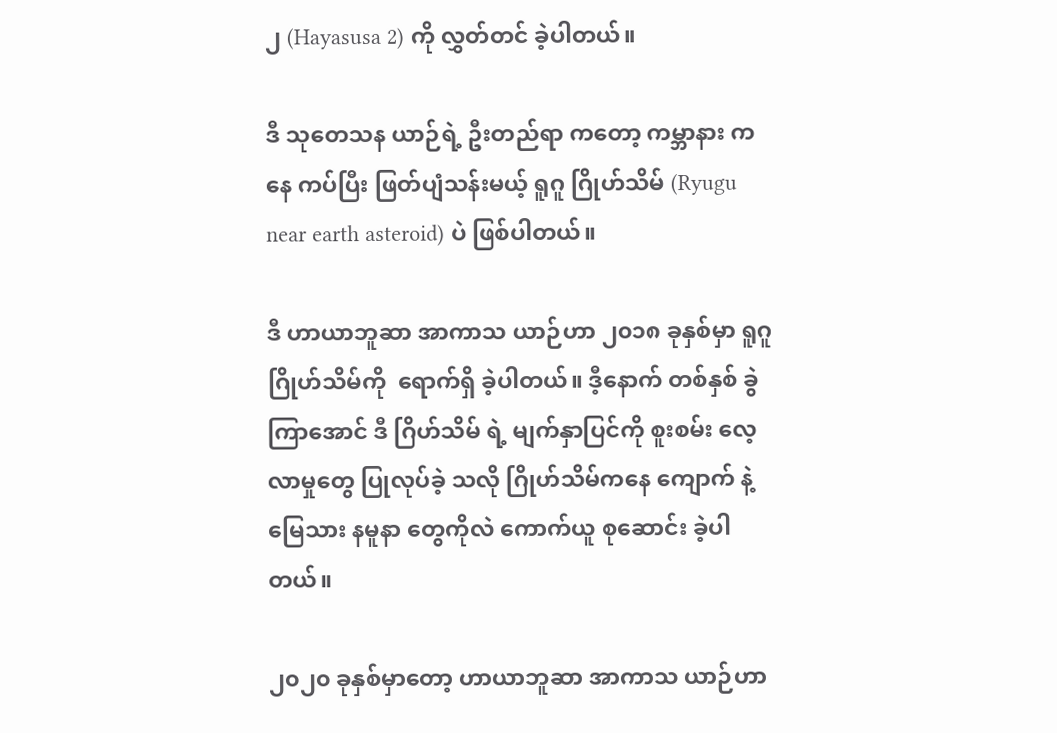၂ (Hayasusa 2) ကို လွှတ်တင် ခဲ့ပါတယ်။

ဒီ သုတေသန ယာဉ်ရဲ့ ဦးတည်ရာ ကတော့ ကမ္ဘာနား ကနေ ကပ်ပြီး ဖြတ်ပျံသန်းမယ့် ရူဂူ ဂြိုဟ်သိမ် (Ryugu near earth asteroid) ပဲ ဖြစ်ပါတယ်။

ဒီ ဟာယာဘူဆာ အာကာသ ယာဉ်ဟာ ၂၀၁၈ ခုနှစ်မှာ ရူဂူ ဂြိုဟ်သိမ်ကို  ရောက်ရှိ ခဲ့ပါတယ်။ ဒီ့နောက် တစ်နှစ် ခွဲ ကြာအောင် ဒီ ဂြိဟ်သိမ် ရဲ့ မျက်နှာပြင်ကို စူးစမ်း လေ့လာမှုတွေ ပြုလုပ်ခဲ့ သလို ဂြိုဟ်သိမ်ကနေ ကျောက် နဲ့ မြေသား နမူနာ တွေကိုလဲ ကောက်ယူ စုဆောင်း ခဲ့ပါတယ်။

၂၀၂၀ ခုနှစ်မှာတော့ ဟာယာဘူဆာ အာကာသ ယာဉ်ဟာ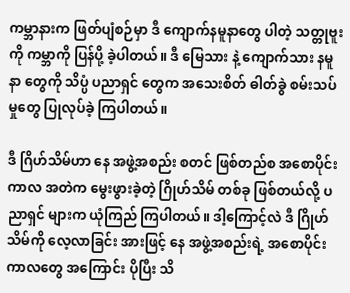ကမ္ဘာနားက ဖြတ်ပျံစဉ်မှာ ဒီ ကျောက်နမူနာတွေ ပါတဲ့ သတ္တုဗူးကို ကမ္ဘာကို ပြန်ပို့ ခဲ့ပါတယ်။ ဒီ မြေသား နဲ့ ကျောက်သား နမူနာ တွေကို သိပ္ပံ ပညာရှင် တွေက အသေးစိတ် ဓါတ်ခွဲ စမ်းသပ်မှုတွေ ပြုလုပ်ခဲ့ ကြပါတယ်။

ဒီ ဂြိဟ်သိမ်ဟာ နေ အဖွဲ့အစည်း စတင် ဖြစ်တည်စ အစောပိုင်း ကာလ အတဲက မွေးဖွားခဲ့တဲ့ ဂြိုဟ်သိမ် တစ်ခု ဖြစ်တယ်လို့ ပညာရှင် များက ယုံကြည် ကြပါတယ်။ ဒါ့ကြောင့်လဲ ဒီ ဂြိုဟ်သိမ်ကို လေ့လာခြင်း အားဖြင့် နေ အဖွဲ့အစည်းရဲ့ အစောပိုင်း ကာလတွေ အကြောင်း ပိုပြီး သိ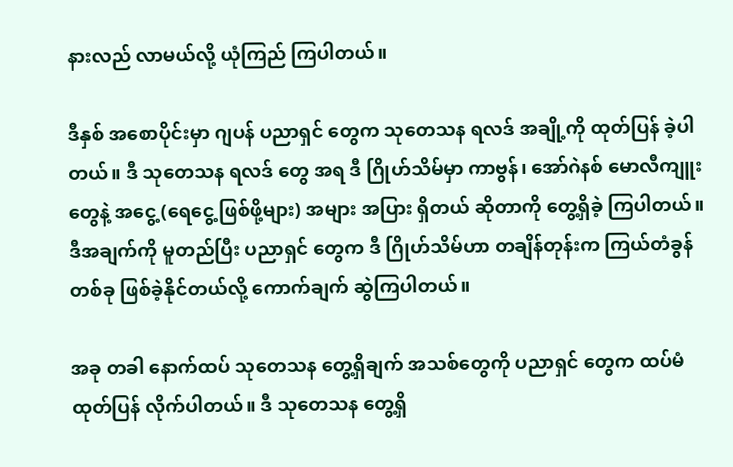နားလည် လာမယ်လို့ ယုံကြည် ကြပါတယ်။

ဒီနှစ် အစောပိုင်းမှာ ဂျပန် ပညာရှင် တွေက သုတေသန ရလဒ် အချို့ကို ထုတ်ပြန် ခဲ့ပါတယ်။ ဒီ သုတေသန ရလဒ် တွေ အရ ဒီ ဂြိုဟ်သိမ်မှာ ကာဗွန်၊ အော်ဂဲနစ် မောလီကျူး တွေနဲ့ အငွေ့ (ရေငွေ့ ဖြစ်ဖို့များ) အများ အပြား ရှိတယ် ဆိုတာကို တွေ့ရှိခဲ့ ကြပါတယ်။ ဒီအချက်ကို မူတည်ပြီး ပညာရှင် တွေက ဒီ ဂြိုဟ်သိမ်ဟာ တချိန်တုန်းက ကြယ်တံခွန် တစ်ခု ဖြစ်ခဲ့နိုင်တယ်လို့ ကောက်ချက် ဆွဲကြပါတယ်။

အခု တခါ နောက်ထပ် သုတေသန တွေ့ရှိချက် အသစ်တွေကို ပညာရှင် တွေက ထပ်မံ ထုတ်ပြန် လိုက်ပါတယ်။ ဒီ သုတေသန တွေ့ရှိ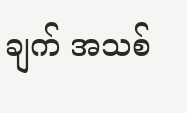ချက် အသစ်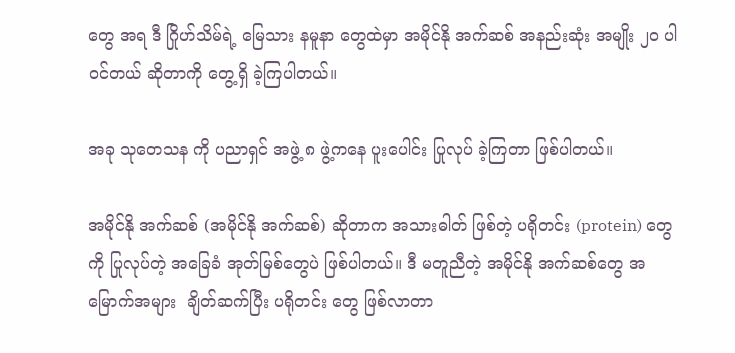တွေ အရ ဒီ ဂြိုဟ်သိမ်ရဲ့ မြေသား နမူနာ တွေထဲမှာ အမိုင်နို အက်ဆစ် အနည်းဆုံး အမျိုး ၂၀ ပါဝင်တယ် ဆိုတာကို တွေ့ရှိ ခဲ့ကြပါတယ်။

အခု သုတေသန ကို ပညာရှင် အဖွဲ့ ၈ ဖွဲ့ကနေ ပူးပေါင်း ပြုလုပ် ခဲ့ကြတာ ဖြစ်ပါတယ်။

အမိုင်နို အက်ဆစ် (အမိုင်နို အက်ဆစ်) ဆိုတာက အသားဓါတ် ဖြစ်တဲ့ ပရိုတင်း (protein) တွေကို ပြုလုပ်တဲ့ အခြေခံ အုတ်မြစ်တွေပဲ ဖြစ်ပါတယ်။ ဒီ မတူညီတဲ့ အမိုင်နို အက်ဆစ်တွေ အမြောက်အများ  ချိတ်ဆက်ပြီး ပရိုတင်း တွေ ဖြစ်လာတာ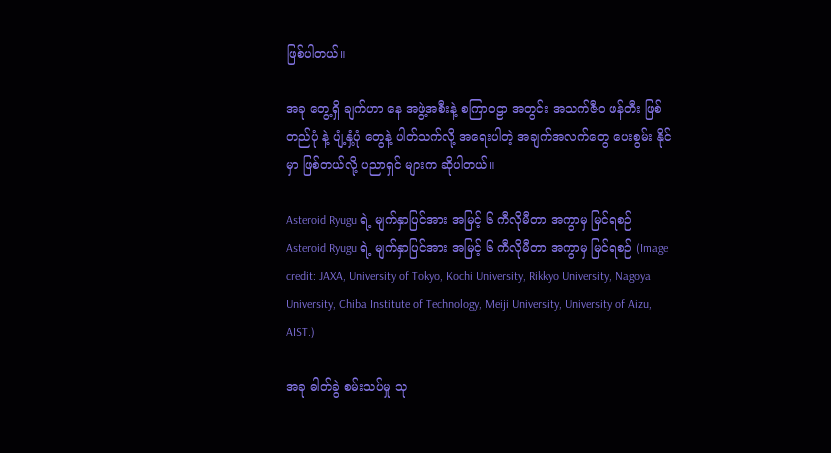ဖြစ်ပါတယ်။

အခု တွေ့ရှိ ချက်ဟာ နေ အဖွဲ့အစီးနဲ့ စကြာဝဠာ အတွင်း အသက်ဇီဝ ဖန်တီး ဖြစ်တည်ပုံ နဲ့ ပျံ့နှံ့ပုံ တွေနဲ့ ပါတ်သက်လို့ အရေးပါတဲ့ အချက်အလက်တွေ ပေးစွမ်း နိုင်မှာ ဖြစ်တယ်လို့ ပညာရှင် များက ဆိုပါတယ်။

Asteroid Ryugu ရဲ့ မျက်နှာပြင်အား အမြင့် ၆ ကီလိုမီတာ အကွာမှ မြင်ရစဉ်
Asteroid Ryugu ရဲ့ မျက်နှာပြင်အား အမြင့် ၆ ကီလိုမီတာ အကွာမှ မြင်ရစဉ် (Image credit: JAXA, University of Tokyo, Kochi University, Rikkyo University, Nagoya University, Chiba Institute of Technology, Meiji University, University of Aizu, AIST.)

အခု ဓါတ်ခွဲ စမ်းသပ်မှု သု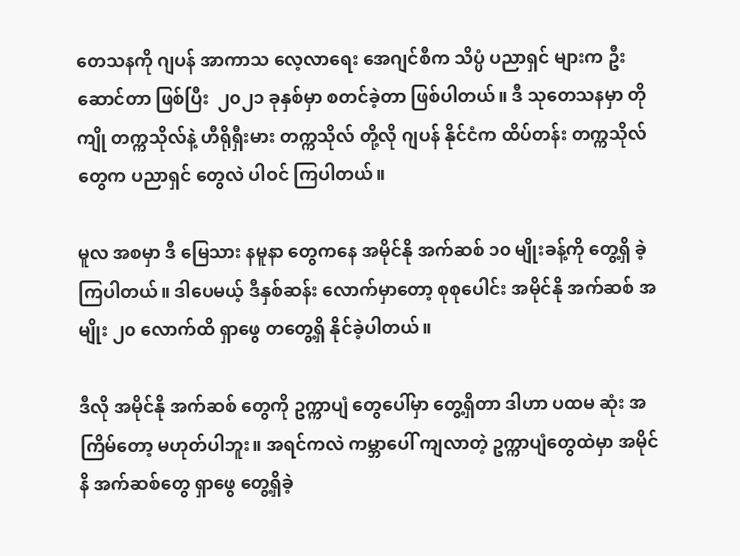တေသနကို ဂျပန် အာကာသ လေ့လာရေး အေဂျင်စီက သိပ္ပံ ပညာရှင် များက ဦးဆောင်တာ ဖြစ်ပြီး  ၂၀၂၁ ခုနှစ်မှာ စတင်ခဲ့တာ ဖြစ်ပါတယ်။ ဒီ သုတေသနမှာ တိုကျို တက္ကသိုလ်နဲ့ ဟီရိုရှီးမား တက္ကသိုလ် တို့လို ဂျပန် နိုင်ငံက ထိပ်တန်း တက္ကသိုလ် တွေက ပညာရှင် တွေလဲ ပါဝင် ကြပါတယ်။

မူလ အစမှာ ဒီ မြေသား နမူနာ တွေကနေ အမိုင်နို အက်ဆစ် ၁၀ မျိုးခန့်ကို တွေ့ရှိ ခဲ့ကြပါတယ်။ ဒါပေမယ့် ဒီနှစ်ဆန်း လောက်မှာတော့ စုစုပေါင်း အမိုင်နို အက်ဆစ် အမျိုး ၂၀ လောက်ထိ ရှာဖွေ တတွေ့ရှိ နိုင်ခဲ့ပါတယ်။

ဒီလို အမိုင်နို အက်ဆစ် တွေကို ဥက္ကာပျံ တွေပေါ်မှာ တွေ့ရှိတာ ဒါဟာ ပထမ ဆုံး အကြိမ်တော့ မဟုတ်ပါဘူး။ အရင်ကလဲ ကမ္ဘာပေါ် ကျလာတဲ့ ဥက္ကာပျံတွေထဲမှာ အမိုင်နိ အက်ဆစ်တွေ ရှာဖွေ တွေ့ရှိခဲ့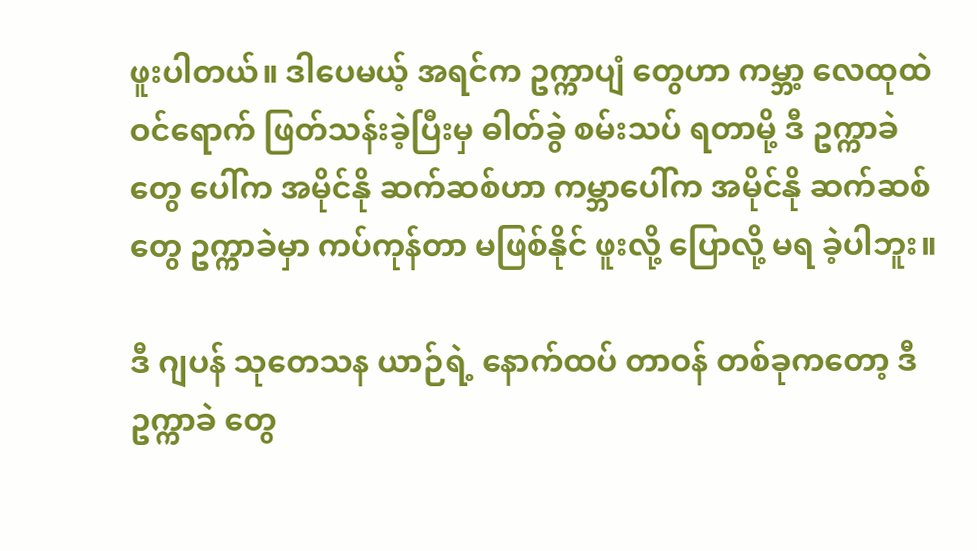ဖူးပါတယ်။ ဒါပေမယ့် အရင်က ဥက္ကာပျံ တွေဟာ ကမ္ဘာ့ လေထုထဲ ဝင်ရောက် ဖြတ်သန်းခဲ့ပြီးမှ ဓါတ်ခွဲ စမ်းသပ် ရတာမို့ ဒီ ဥက္ကာခဲ တွေ ပေါ်က အမိုင်နို ဆက်ဆစ်ဟာ ကမ္ဘာပေါ်က အမိုင်နို ဆက်ဆစ်တွေ ဥက္ကာခဲမှာ ကပ်ကုန်တာ မဖြစ်နိုင် ဖူးလို့ ပြောလို့ မရ ခဲ့ပါဘူး။

ဒီ ဂျပန် သုတေသန ယာဉ်ရဲ့ နောက်ထပ် တာဝန် တစ်ခုကတော့ ဒီ ဥက္ကာခဲ တွေ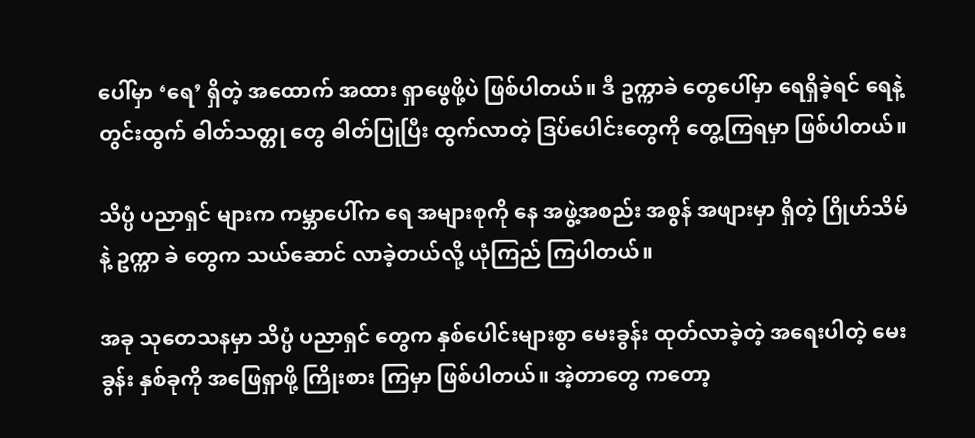ပေါ်မှာ ‘ရေ’ ရှိတဲ့ အထောက် အထား ရှာဖွေဖို့ပဲ ဖြစ်ပါတယ်။ ဒီ ဥက္ကာခဲ တွေပေါ်မှာ ရေရှိခဲ့ရင် ရေနဲ့ တွင်းထွက် ဓါတ်သတ္တု တွေ ဓါတ်ပြုပြီး ထွက်လာတဲ့ ဒြပ်ပေါင်းတွေကို တွေ့ကြရမှာ ဖြစ်ပါတယ်။

သိပ္ပံ ပညာရှင် များက ကမ္ဘာပေါ်က ရေ အများစုကို နေ အဖွဲ့အစည်း အစွန် အဖျားမှာ ရှိတဲ့ ဂြိုဟ်သိမ်နဲ့ ဥက္ကာ ခဲ တွေက သယ်ဆောင် လာခဲ့တယ်လို့ ယုံကြည် ကြပါတယ်။

အခု သုတေသနမှာ သိပ္ပံ ပညာရှင် တွေက နှစ်ပေါင်းများစွာ မေးခွန်း ထုတ်လာခဲ့တဲ့ အရေးပါတဲ့ မေးခွန်း နှစ်ခုကို အဖြေရှာဖို့ ကြိုးစား ကြမှာ ဖြစ်ပါတယ်။ အဲ့တာတွေ ကတော့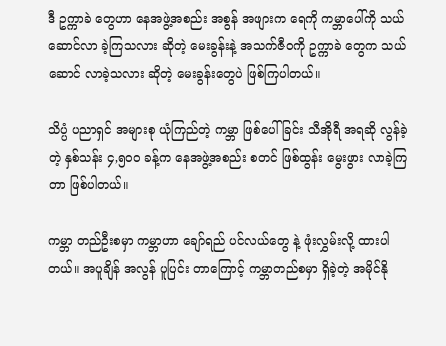ဒီ ဥက္ကာခဲ တွေဟာ နေအဖွဲ့အစည်း အစွန် အဖျားက ရေကို ကမ္ဘာပေါ်ကို သယ်ဆောင်လာ ခဲ့ကြသလား ဆိုတဲ့ မေးခွန်းနဲ့ အသက်ဇီဝကို ဥက္ကာခဲ တွေက သယ်ဆောင် လာခဲ့သလား ဆိုတဲ့ မေးခွန်းတွေပဲ ဖြစ်ကြပါတယ်။

သိပ္ပံ ပညာရှင် အများစု ယုံကြည်တဲ့ ကမ္ဘာ ဖြစ်ပေါ်ခြင်း သီအိုရီ အရဆို လွန်ခဲ့တဲ့ နှစ်သန်း ၄,၅၀၀ ခန့်က နေအဖွဲ့အစည်း စတင် ဖြစ်ထွန်း မွေးဖွား လာခဲ့ကြတာ ဖြစ်ပါတယ်။

ကမ္ဘာ တည်ဦးစမှာ ကမ္ဘာဟာ ချော်ရည် ပင်လယ်တွေ နဲ့ ဖုံးလွှမ်းလို့ ထားပါတယ်။ အပူချိန် အလွန် ပူပြင်း တာကြောင့် ကမ္ဘာတည်စမှာ ရှိခဲ့တဲ့ အမိုင်နို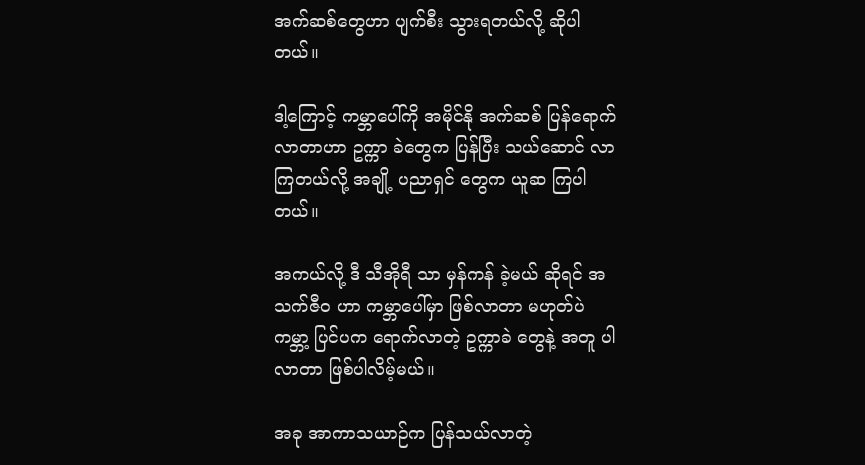အက်ဆစ်တွေဟာ ပျက်စီး သွားရတယ်လို့ ဆိုပါတယ်။

ဒါ့ကြောင့် ကမ္ဘာပေါ်ကို အမိုင်နို အက်ဆစ် ပြန်ရောက် လာတာဟာ ဥက္ကာ ခဲတွေက ပြန်ပြီး သယ်ဆောင် လာကြတယ်လို့ အချို့ ပညာရှင် တွေက ယူဆ ကြပါတယ်။

အကယ်လို့ ဒီ သီအိုရီ သာ မှန်ကန် ခဲ့မယ် ဆိုရင် အသက်ဇီဝ ဟာ ကမ္ဘာပေါ်မှာ ဖြစ်လာတာ မဟုတ်ပဲ  ကမ္ဘာ့ ပြင်ပက ရောက်လာတဲ့ ဥက္ကာခဲ တွေနဲ့ အတူ ပါလာတာ ဖြစ်ပါလိမ့်မယ်။

အခု အာကာသယာဉ်က ပြန်သယ်လာတဲ့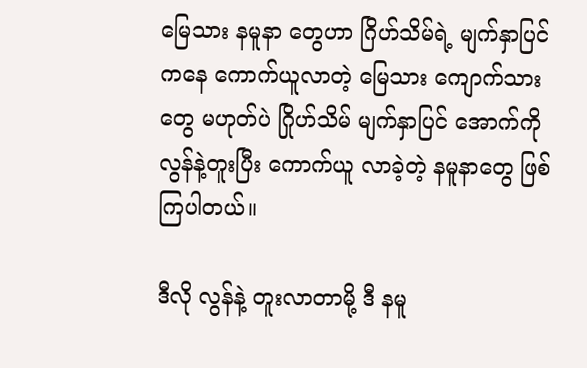မြေသား နမူနာ တွေဟာ ဂြိဟ်သိမ်ရဲ့ မျက်နှာပြင် ကနေ ကောက်ယူလာတဲ့ မြေသား ကျောက်သား တွေ မဟုတ်ပဲ ဂြိုဟ်သိမ် မျက်နှာပြင် အောက်ကို လွန်နဲ့တူးပြီး ကောက်ယူ လာခဲ့တဲ့ နမူနာတွေ ဖြစ်ကြပါတယ်။

ဒီလို လွန်နဲ့ တူးလာတာမို့ ဒီ နမူ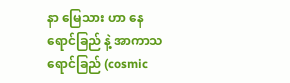နာ မြေသား ဟာ နေရောင်ခြည် နဲ့ အာကာသ ရောင်ခြည် (cosmic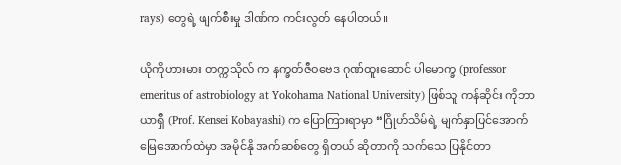rays) တွေရဲ့ ဖျက်စီးမှု ဒါဏ်က ကင်းလွတ် နေပါတယ်။

ယိုကိုဟားမား တက္ကသိုလ် က နက္ခတ်ဇီဝဗေဒ ဂုဏ်ထူးဆောင် ပါမောက္ခ (professor emeritus of astrobiology at Yokohama National University) ဖြစ်သူ ကန်ဆိုင်း ကိုဘာယာရှီ (Prof. Kensei Kobayashi) က ပြောကြားရာမှာ “ဂြိုဟ်သိမ်ရဲ့ မျက်နှာပြင်အောက် မြေအောက်ထဲမှာ အမိုင်နို အက်ဆစ်တွေ ရှိတယ် ဆိုတာကို သက်သေ ပြနိုင်တာ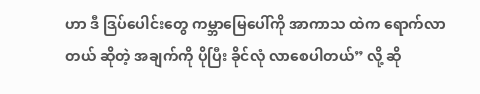ဟာ ဒီ ဒြပ်ပေါင်းတွေ ကမ္ဘာမြေပေါ်ကို အာကာသ ထဲက ရောက်လာတယ် ဆိုတဲ့ အချက်ကို ပိုပြီး ခိုင်လုံ လာစေပါတယ်” လို့ ဆို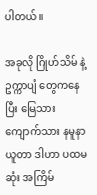ပါတယ်။

အခုလို ဂြိုဟ်သိမ် နဲ့ ဥက္ကာပျံ တွေကနေပြီး မြေသား ကျောက်သား နမူနာ ယူတာ ဒါဟာ ပထမ ဆုံး အကြိမ်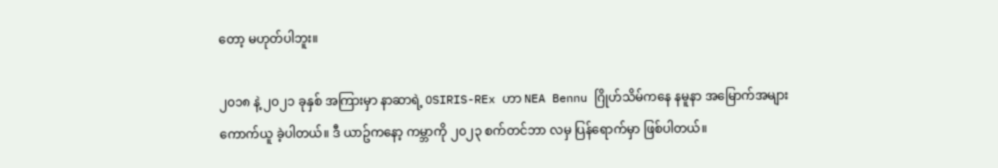တော့ မဟုတ်ပါဘူး။

၂၀၁၈ နဲ့ ၂၀၂၁ ခုနှစ် အကြားမှာ နာဆာရဲ့ OSIRIS-REx ဟာ NEA Bennu ဂြိုဟ်သိမ်ကနေ နမူနာ အမြောက်အများ ကောက်ယူ ခဲ့ပါတယ်။ ဒီ ယာဥ်ကနော့ ကမ္ဘာကို ၂၀၂၃ စက်တင်ဘာ လမှ ပြန်ရောက်မှာ ဖြစ်ပါတယ်။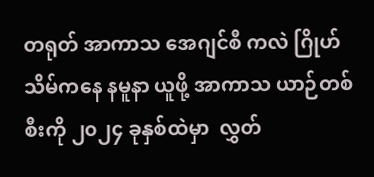တရုတ် အာကာသ အေဂျင်စီ ကလဲ ဂြိုဟ်သိမ်ကနေ နမူနာ ယူဖို့ အာကာသ ယာဉ်တစ်စီးကို ၂၀၂၄ ခုနှစ်ထဲမှာ  လွှတ်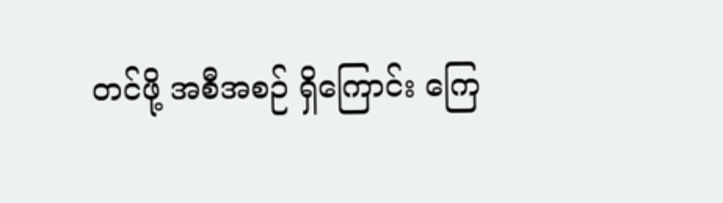တင်ဖို့ အစီအစဉ် ရှိကြောင်း ကြေ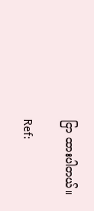ငြာ ထားပါတယ်။

Ref: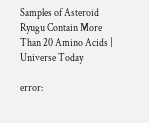Samples of Asteroid Ryugu Contain More Than 20 Amino Acids | Universe Today

error: